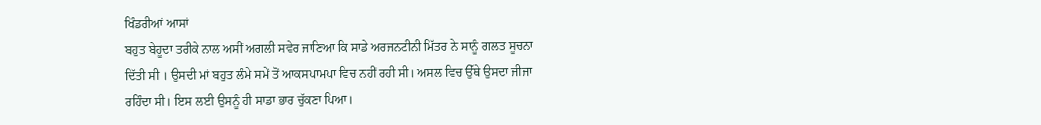ਖਿੰਡਰੀਆਂ ਆਸਾਂ
ਬਹੁਤ ਬੇਹੂਦਾ ਤਰੀਕੇ ਨਾਲ ਅਸੀਂ ਅਗਲੀ ਸਵੇਰ ਜਾਣਿਆ ਕਿ ਸਾਡੇ ਅਰਜਨਟੀਨੀ ਮਿੱਤਰ ਨੇ ਸਾਨੂੰ ਗਲਤ ਸੂਚਨਾ ਦਿੱਤੀ ਸੀ । ਉਸਦੀ ਮਾਂ ਬਹੁਤ ਲੰਮੇ ਸਮੇਂ ਤੋਂ ਆਕਸਪਾਮਪਾ ਵਿਚ ਨਹੀਂ ਰਹੀ ਸੀ। ਅਸਲ ਵਿਚ ਉੱਥੇ ਉਸਦਾ ਜੀਜਾ ਰਹਿੰਦਾ ਸੀ। ਇਸ ਲਈ ਉਸਨੂੰ ਹੀ ਸਾਡਾ ਭਾਰ ਚੁੱਕਣਾ ਪਿਆ।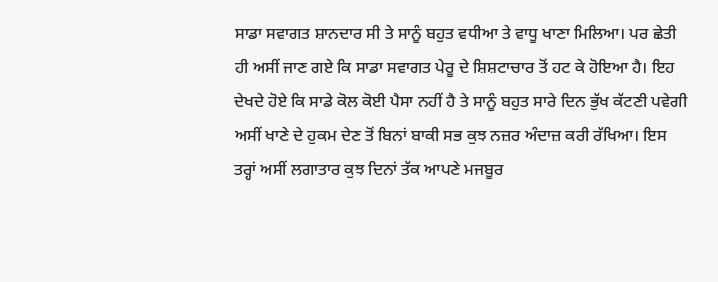ਸਾਡਾ ਸਵਾਗਤ ਸ਼ਾਨਦਾਰ ਸੀ ਤੇ ਸਾਨੂੰ ਬਹੁਤ ਵਧੀਆ ਤੇ ਵਾਧੂ ਖਾਣਾ ਮਿਲਿਆ। ਪਰ ਛੇਤੀ ਹੀ ਅਸੀਂ ਜਾਣ ਗਏ ਕਿ ਸਾਡਾ ਸਵਾਗਤ ਪੇਰੂ ਦੇ ਸ਼ਿਸ਼ਟਾਚਾਰ ਤੋਂ ਹਟ ਕੇ ਹੋਇਆ ਹੈ। ਇਹ ਦੇਖਦੇ ਹੋਏ ਕਿ ਸਾਡੇ ਕੋਲ ਕੋਈ ਪੈਸਾ ਨਹੀਂ ਹੈ ਤੇ ਸਾਨੂੰ ਬਹੁਤ ਸਾਰੇ ਦਿਨ ਭੁੱਖ ਕੱਟਣੀ ਪਵੇਗੀ ਅਸੀਂ ਖਾਣੇ ਦੇ ਹੁਕਮ ਦੇਣ ਤੋਂ ਬਿਨਾਂ ਬਾਕੀ ਸਭ ਕੁਝ ਨਜ਼ਰ ਅੰਦਾਜ਼ ਕਰੀ ਰੱਖਿਆ। ਇਸ ਤਰ੍ਹਾਂ ਅਸੀਂ ਲਗਾਤਾਰ ਕੁਝ ਦਿਨਾਂ ਤੱਕ ਆਪਣੇ ਮਜਬੂਰ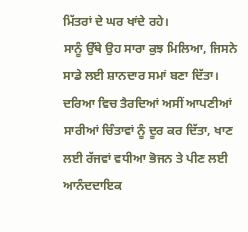ਮਿੱਤਰਾਂ ਦੇ ਘਰ ਖਾਂਦੇ ਰਹੇ।
ਸਾਨੂੰ ਉੱਥੇ ਉਹ ਸਾਰਾ ਕੁਝ ਮਿਲਿਆ, ਜਿਸਨੇ ਸਾਡੇ ਲਈ ਸ਼ਾਨਦਾਰ ਸਮਾਂ ਬਣਾ ਦਿੱਤਾ। ਦਰਿਆ ਵਿਚ ਤੈਰਦਿਆਂ ਅਸੀਂ ਆਪਣੀਆਂ ਸਾਰੀਆਂ ਚਿੰਤਾਵਾਂ ਨੂੰ ਦੂਰ ਕਰ ਦਿੱਤਾ, ਖਾਣ ਲਈ ਰੱਜਵਾਂ ਵਧੀਆ ਭੋਜਨ ਤੇ ਪੀਣ ਲਈ ਆਨੰਦਦਾਇਕ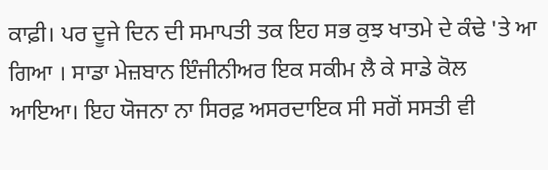ਕਾਫ਼ੀ। ਪਰ ਦੂਜੇ ਦਿਨ ਦੀ ਸਮਾਪਤੀ ਤਕ ਇਹ ਸਭ ਕੁਝ ਖਾਤਮੇ ਦੇ ਕੰਢੇ 'ਤੇ ਆ ਗਿਆ । ਸਾਡਾ ਮੇਜ਼ਬਾਨ ਇੰਜੀਨੀਅਰ ਇਕ ਸਕੀਮ ਲੈ ਕੇ ਸਾਡੇ ਕੋਲ ਆਇਆ। ਇਹ ਯੋਜਨਾ ਨਾ ਸਿਰਫ਼ ਅਸਰਦਾਇਕ ਸੀ ਸਗੋਂ ਸਸਤੀ ਵੀ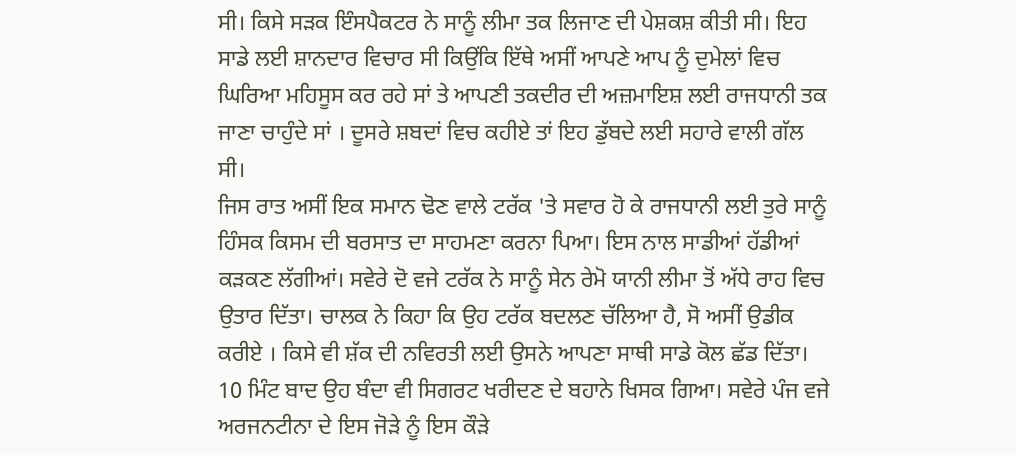ਸੀ। ਕਿਸੇ ਸੜਕ ਇੰਸਪੈਕਟਰ ਨੇ ਸਾਨੂੰ ਲੀਮਾ ਤਕ ਲਿਜਾਣ ਦੀ ਪੇਸ਼ਕਸ਼ ਕੀਤੀ ਸੀ। ਇਹ ਸਾਡੇ ਲਈ ਸ਼ਾਨਦਾਰ ਵਿਚਾਰ ਸੀ ਕਿਉਂਕਿ ਇੱਥੇ ਅਸੀਂ ਆਪਣੇ ਆਪ ਨੂੰ ਦੁਮੇਲਾਂ ਵਿਚ ਘਿਰਿਆ ਮਹਿਸੂਸ ਕਰ ਰਹੇ ਸਾਂ ਤੇ ਆਪਣੀ ਤਕਦੀਰ ਦੀ ਅਜ਼ਮਾਇਸ਼ ਲਈ ਰਾਜਧਾਨੀ ਤਕ ਜਾਣਾ ਚਾਹੁੰਦੇ ਸਾਂ । ਦੂਸਰੇ ਸ਼ਬਦਾਂ ਵਿਚ ਕਹੀਏ ਤਾਂ ਇਹ ਡੁੱਬਦੇ ਲਈ ਸਹਾਰੇ ਵਾਲੀ ਗੱਲ ਸੀ।
ਜਿਸ ਰਾਤ ਅਸੀਂ ਇਕ ਸਮਾਨ ਢੋਣ ਵਾਲੇ ਟਰੱਕ 'ਤੇ ਸਵਾਰ ਹੋ ਕੇ ਰਾਜਧਾਨੀ ਲਈ ਤੁਰੇ ਸਾਨੂੰ ਹਿੰਸਕ ਕਿਸਮ ਦੀ ਬਰਸਾਤ ਦਾ ਸਾਹਮਣਾ ਕਰਨਾ ਪਿਆ। ਇਸ ਨਾਲ ਸਾਡੀਆਂ ਹੱਡੀਆਂ ਕੜਕਣ ਲੱਗੀਆਂ। ਸਵੇਰੇ ਦੋ ਵਜੇ ਟਰੱਕ ਨੇ ਸਾਨੂੰ ਸੇਨ ਰੇਮੋ ਯਾਨੀ ਲੀਮਾ ਤੋਂ ਅੱਧੇ ਰਾਹ ਵਿਚ ਉਤਾਰ ਦਿੱਤਾ। ਚਾਲਕ ਨੇ ਕਿਹਾ ਕਿ ਉਹ ਟਰੱਕ ਬਦਲਣ ਚੱਲਿਆ ਹੈ, ਸੋ ਅਸੀਂ ਉਡੀਕ ਕਰੀਏ । ਕਿਸੇ ਵੀ ਸ਼ੱਕ ਦੀ ਨਵਿਰਤੀ ਲਈ ਉਸਨੇ ਆਪਣਾ ਸਾਥੀ ਸਾਡੇ ਕੋਲ ਛੱਡ ਦਿੱਤਾ। 10 ਮਿੰਟ ਬਾਦ ਉਹ ਬੰਦਾ ਵੀ ਸਿਗਰਟ ਖਰੀਦਣ ਦੇ ਬਹਾਨੇ ਖਿਸਕ ਗਿਆ। ਸਵੇਰੇ ਪੰਜ ਵਜੇ ਅਰਜਨਟੀਨਾ ਦੇ ਇਸ ਜੋੜੇ ਨੂੰ ਇਸ ਕੌੜੇ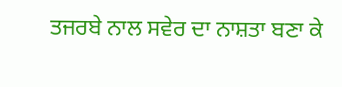ਤਜਰਬੇ ਨਾਲ ਸਵੇਰ ਦਾ ਨਾਸ਼ਤਾ ਬਣਾ ਕੇ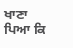ਖਾਣਾ ਪਿਆ ਕਿ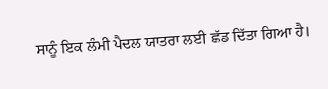ਸਾਨੂੰ ਇਕ ਲੰਮੀ ਪੈਦਲ ਯਾਤਰਾ ਲਈ ਛੱਡ ਦਿੱਤਾ ਗਿਆ ਹੈ।